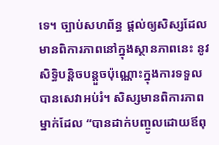ទេ។ ច្បាប់សហព័ន្ធ ផ្តល់ឲ្យសិស្សដែលមានពិការភាពនៅក្នុងស្ថានភាពនេះ នូវសិទ្ធិបន្តិចបន្តួចប៉ុណ្ណោះក្នុងការទទួលបានសេវាអប់រំ។ សិស្សមានពិការភាពម្នាក់ដែល “បានដាក់បញ្ចូលដោយឪពុ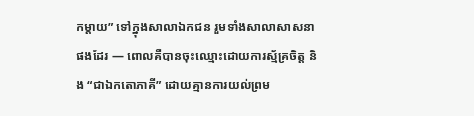កម្តាយ” ទៅក្នុងសាលាឯកជន រួមទាំងសាលាសាសនាផងដែរ — ពោលគឺបានចុះឈ្មោះដោយការស្ម័គ្រចិត្ត និង “ជាឯកតោភាគី” ដោយគ្មានការយល់ព្រម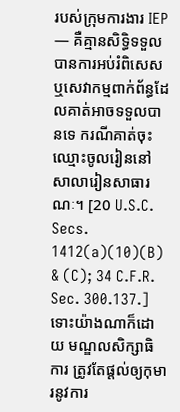របស់ក្រុមការងារ IEP — គឺគ្មានសិទ្ធិទទួលបានការអប់រំពិសេស ឬសេវាកម្មពាក់ព័ន្ធដែលគាត់អាចទទួលបានទេ ករណីគាត់ចុះឈ្មោះចូលរៀននៅសាលារៀនសាធារណៈ។ [20 U.S.C. Secs. 1412(a)(10)(B) & (C); 34 C.F.R. Sec. 300.137.] ទោះយ៉ាងណាក៏ដោយ មណ្ឌលសិក្សាធិការ ត្រូវតែផ្តល់ឲ្យកុមារនូវការ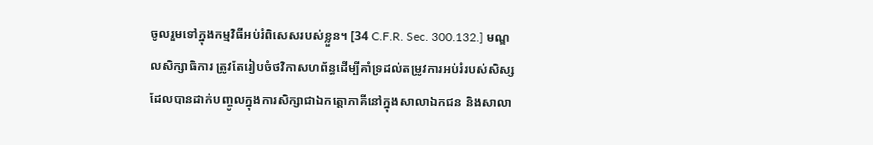ចូលរួមទៅក្នុងកម្មវិធីអប់រំពិសេសរបស់ខ្លួន។ [34 C.F.R. Sec. 300.132.] មណ្ឌលសិក្សាធិការ ត្រូវតែរៀបចំថវិកាសហព័ន្ធដើម្បីគាំទ្រដល់តម្រូវការអប់រំរបស់សិស្សដែលបានដាក់បញ្ចូលក្នុងការសិក្សាជាឯកត្តោភាគីនៅក្នុងសាលាឯកជន និងសាលា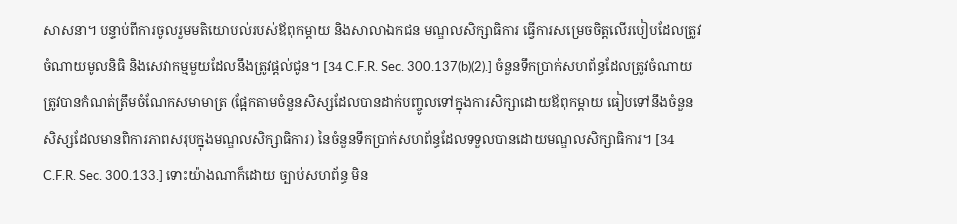សាសនា។ បន្ទាប់ពីការចូលរួមមតិយោបល់របស់ឪពុកម្តាយ និងសាលាឯកជន មណ្ឌលសិក្សាធិការ ធ្វើការសម្រេចចិត្តលើរបៀបដែលត្រូវចំណាយមូលនិធិ និងសេវាកម្មមួយដែលនឹងត្រូវផ្តល់ជូន។ [34 C.F.R. Sec. 300.137(b)(2).] ចំនួនទឹកប្រាក់សហព័ន្ធដែលត្រូវចំណាយ ត្រូវបានកំណត់ត្រឹមចំណែកសមាមាត្រ (ផ្អែកតាមចំនួនសិស្សដែលបានដាក់បញ្ចូលទៅក្នុងការសិក្សាដោយឪពុកម្តាយ ធៀបទៅនឹងចំនួនសិស្សដែលមានពិការភាពសរុបក្នុងមណ្ឌលសិក្សាធិការ) នៃចំនួនទឹកប្រាក់សហព័ន្ធដែលទទួលបានដោយមណ្ឌលសិក្សាធិការ។ [34 C.F.R. Sec. 300.133.] ទោះយ៉ាងណាក៏ដោយ ច្បាប់សហព័ន្ធ មិន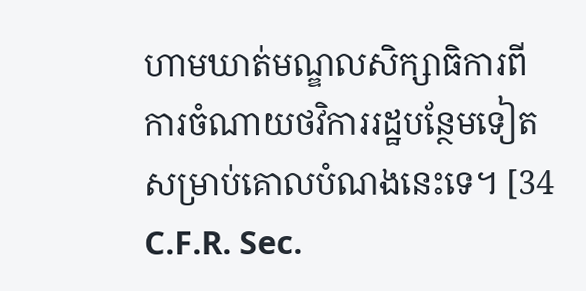ហាមឃាត់មណ្ឌលសិក្សាធិការពីការចំណាយថវិការរដ្ឋបន្ថែមទៀត សម្រាប់គោលបំណងនេះទេ។ [34 C.F.R. Sec.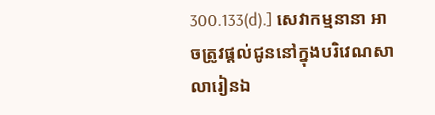300.133(d).] សេវាកម្មនានា អាចត្រូវផ្តល់ជូននៅក្នុងបរិវេណសាលារៀនឯ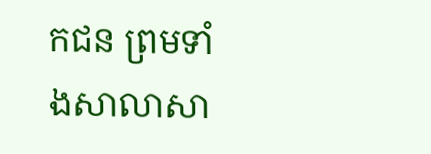កជន ព្រមទាំងសាលាសា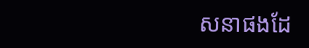សនាផងដែ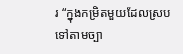រ “ក្នុងកម្រិតមួយដែលស្របទៅតាមច្បា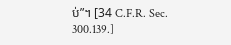ប់”។ [34 C.F.R. Sec. 300.139.]